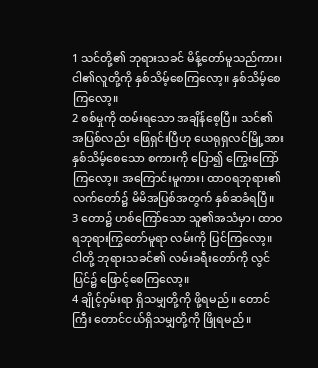1 သင်တို့၏ ဘုရားသခင် မိန့်တော်မူသည်ကား၊ ငါ၏လူတို့ကို နှစ်သိမ့်စေကြလော့။ နှစ်သိမ့်စေကြလော့။
2 စစ်မှုကို ထမ်းရသော အချိန်စေ့ပြီ။ သင်၏ အပြစ်လည်း ဖြေရှင်းပြီဟု ယေရုရှလင်မြို့အား နှစ်သိမ့်စေသော စကားကို ပြော၍ ကြွေးကြော်ကြလော့။ အကြောင်းမူကား၊ ထာဝရဘုရား၏ လက်တော်၌ မိမိအပြစ်အတွက် နှစ်ဆခံရပြီ။
3 တော၌ ဟစ်ကြော်သော သူ၏အသံမှာ၊ ထာဝရဘုရားကြွတော်မူရာ လမ်းကို ပြင်ကြလော့။ ငါတို့ ဘုရားသခင်၏ လမ်းခရီးတော်ကို လွင်ပြင်၌ ဖြောင့်စေကြလော့။
4 ချိုင့်ဝှမ်းရာ ရှိသမျှတို့ကို ဖို့ရမည်။ တောင်ကြီး တောင်ငယ်ရှိသမျှတို့ကို ဖြိုရမည်။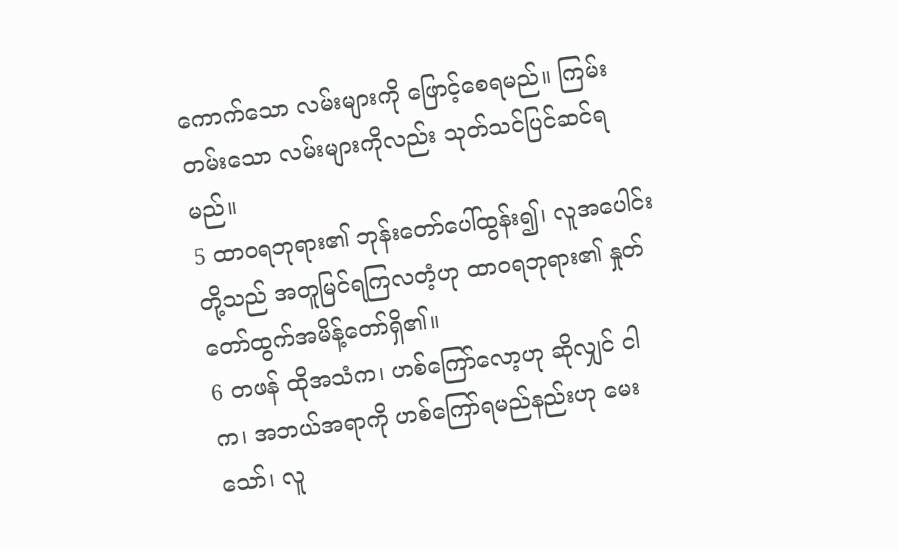ကောက်သော လမ်းများကို ဖြောင့်စေရမည်။ ကြမ်းတမ်းသော လမ်းများကိုလည်း သုတ်သင်ပြင်ဆင်ရမည်။
5 ထာဝရဘုရား၏ ဘုန်းတော်ပေါ်ထွန်း၍၊ လူအပေါင်းတို့သည် အတူမြင်ရကြလတံ့ဟု ထာဝရဘုရား၏ နှုတ်တော်ထွက်အမိန့်တော်ရှိ၏။
6 တဖန် ထိုအသံက၊ ဟစ်ကြော်လော့ဟု ဆိုလျှင် ငါက၊ အဘယ်အရာကို ဟစ်ကြော်ရမည်နည်းဟု မေးသော်၊ လူ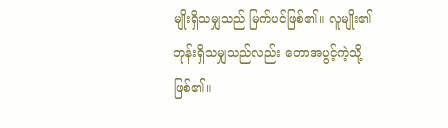မျိုးရှိသမျှသည် မြက်ပင်ဖြစ်၏။ လူမျိုး၏ ဘုန်းရှိသမျှသည်လည်း တောအပွင့်ကဲ့သို့ ဖြစ်၏။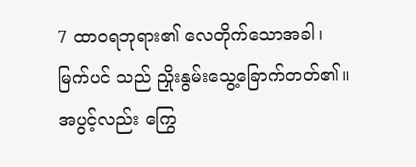7 ထာဝရဘုရား၏ လေတိုက်သောအခါ၊ မြက်ပင် သည် ညှိုးနွမ်းသွေ့ခြောက်တတ်၏။ အပွင့်လည်း ကြွေ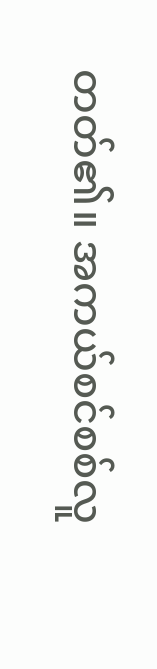တတ်၏။ အကယ်စင်စစ်လူ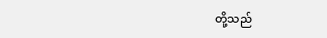တို့သည်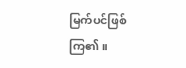မြက်ပင်ဖြစ်ကြ၏။